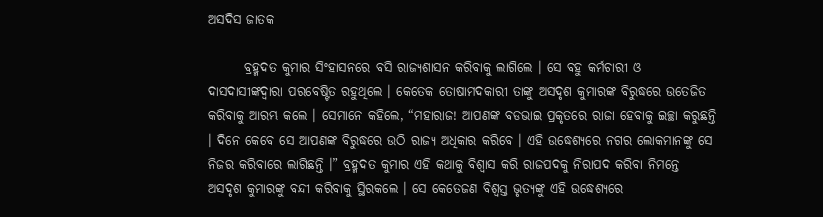ଅସଦିସ ଜାତକ

       ବ୍ରହ୍ମଦତ କୁମାର ସିଂହାସନରେ ବସି ରାଜ୍ୟଶାସନ କରିବାକୁ ଲାଗିଲେ । ସେ ବହୁ କର୍ମଚାରୀ ଓ ଦାସଦାସୀଙ୍କଦ୍ୱାରା ପରବେଷ୍ଟିତ ରହୁଥିଲେ । କେତେକ ତୋଷାମଦକାରୀ ତାଙ୍କୁ ଅସଦୃଶ କୁମାରଙ୍କ ବିରୁଦ୍ଧରେ ଉତେଜିତ କରିବାକୁ ଆରମ୍ଭ କଲେ । ସେମାନେ କହିଲେ, “ମହାରାଜ! ଆପଣଙ୍କ ବଡଭାଇ ପ୍ରକୃତରେ ରାଜା ହେବାକୁ ଇଚ୍ଛା କରୁଛନ୍ତି । ଦିନେ କେବେ ସେ ଆପଣଙ୍କ ବିରୁଦ୍ଧରେ ଉଠି ରାଜ୍ୟ ଅଧିକାର କରିବେ । ଏହି ଉଦ୍ଧେଶ୍ୟରେ ନଗର ଲୋକମାନଙ୍କୁ ସେ ନିଜର କରିବାରେ ଲାଗିଛନ୍ତି ।” ବ୍ରହ୍ମଦତ କୁମାର ଏହି କଥାକୁ ବିଶ୍ୱାସ କରି ରାଜପଦକୁ ନିରାପଦ କରିବା ନିମନ୍ତେ ଅସଦୃଶ କୁମାରଙ୍କୁ ବନ୍ଦୀ କରିବାକୁ ସ୍ଥିରକଲେ । ସେ କେତେଜଣ ବିଶ୍ୱସ୍ତ ଭୃତ୍ୟଙ୍କୁ ଏହି ଉଦ୍ଧେଶ୍ୟରେ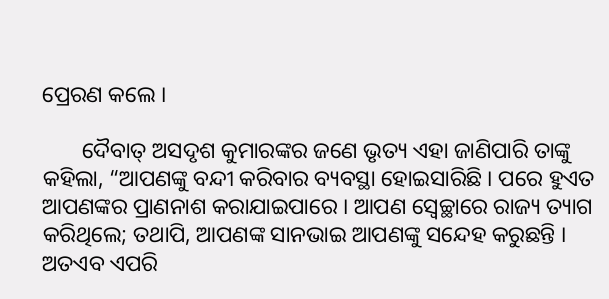ପ୍ରେରଣ କଲେ ।

       ଦୈବାତ୍ ଅସଦୃଶ କୁମାରଙ୍କର ଜଣେ ଭୃତ୍ୟ ଏହା ଜାଣିପାରି ତାଙ୍କୁ କହିଲା, “ଆପଣଙ୍କୁ ବନ୍ଦୀ କରିବାର ବ୍ୟବସ୍ଥା ହୋଇସାରିଛି । ପରେ ହୁଏତ ଆପଣଙ୍କର ପ୍ରାଣନାଶ କରାଯାଇପାରେ । ଆପଣ ସ୍ୱେଚ୍ଛାରେ ରାଜ୍ୟ ତ୍ୟାଗ କରିଥିଲେ; ତଥାପି, ଆପଣଙ୍କ ସାନଭାଇ ଆପଣଙ୍କୁ ସନ୍ଦେହ କରୁଛନ୍ତି । ଅତଏବ ଏପରି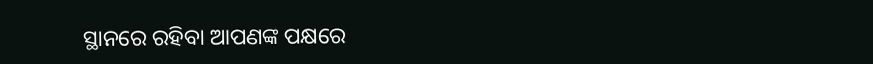ସ୍ଥାନରେ ରହିବା ଆପଣଙ୍କ ପକ୍ଷରେ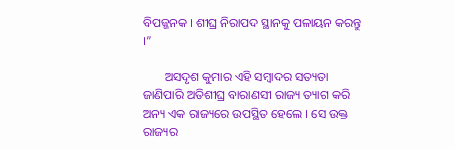ବିପଜ୍ଜନକ । ଶୀଘ୍ର ନିରାପଦ ସ୍ଥାନକୁ ପଳାୟନ କରନ୍ତୁ ।”

       ଅସଦୃଶ କୁମାର ଏହି ସମ୍ବାଦର ସତ୍ୟତା ଜାଣିପାରି ଅତିଶୀଘ୍ର ବାରାଣସୀ ରାଜ୍ୟ ତ୍ୟାଗ କରି ଅନ୍ୟ ଏକ ରାଜ୍ୟରେ ଉପସ୍ଥିତ ହେଲେ । ସେ ଉକ୍ତ ରାଜ୍ୟର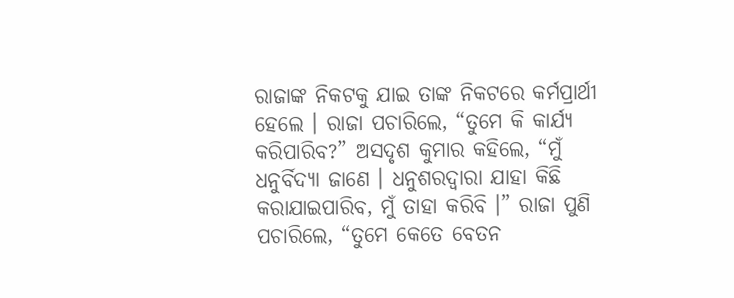ରାଜାଙ୍କ ନିକଟକୁ ଯାଇ ତାଙ୍କ ନିକଟରେ କର୍ମପ୍ରାର୍ଥୀ ହେଲେ । ରାଜା ପଚାରିଲେ, “ତୁମେ କି କାର୍ଯ୍ୟ କରିପାରିବ?” ଅସଦୃଶ କୁମାର କହିଲେ, “ମୁଁ ଧନୁର୍ବିଦ୍ୟା ଜାଣେ । ଧନୁଶରଦ୍ୱାରା ଯାହା କିଛି କରାଯାଇପାରିବ, ମୁଁ ତାହା କରିବି ।” ରାଜା ପୁଣି ପଚାରିଲେ, “ତୁମେ କେତେ ବେତନ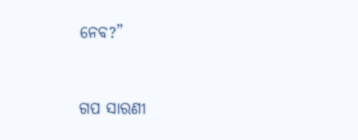ନେବ?”


ଗପ ସାରଣୀ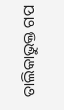ତାଲିକାଭୁକ୍ତ ଗପ